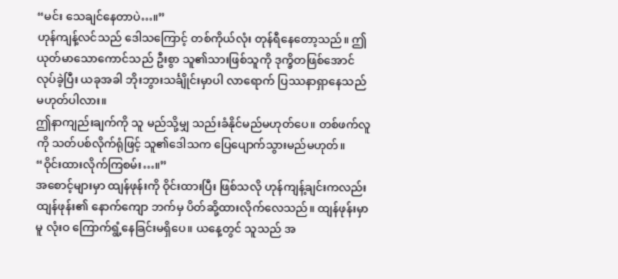“မင်း သေချင်နေတာပဲ…။”
ဟုန်ကျန့်လင်သည် ဒေါသကြောင့် တစ်ကိုယ်လုံး တုန်ရီနေတော့သည်။ ဤယုတ်မာသောကောင်သည် ဦးစွာ သူ၏သားဖြစ်သူကို ဒုက္ခိတဖြစ်အောင် လုပ်ခဲ့ပြီး ယခုအခါ ဘိုးဘွားသင်္ချိုင်းမှာပါ လာရောက် ပြဿနာရှာနေသည်မဟုတ်ပါလား။
ဤနာကျည်းချက်ကို သူ မည်သို့မျှ သည်းခံနိုင်မည်မဟုတ်ပေ။ တစ်ဖက်လူကို သတ်ပစ်လိုက်ရုံဖြင့် သူ၏ဒေါသက ပြေပျောက်သွားမည်မဟုတ်။
“ဝိုင်းထားလိုက်ကြစမ်း…။”
အစောင့်များမှာ ထျန်ဖုန်းကို ဝိုင်းထားပြီး ဖြစ်သလို ဟုန်ကျန့်ချင်းကလည်း ထျန်ဖုန်း၏ နောက်ကျော ဘက်မှ ပိတ်ဆို့ထားလိုက်လေသည်။ ထျန်ဖုန်းမှာမူ လုံးဝ ကြောက်ရွံ့နေခြင်းမရှိပေ။ ယနေ့တွင် သူသည် အ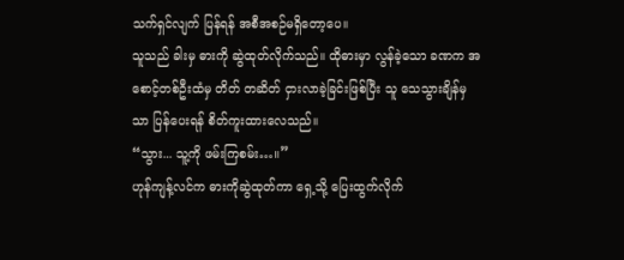သက်ရှင်လျက် ပြန်ရန် အစီအစဉ်မရှိတော့ပေ။
သူသည် ခါးမှ ဓားကို ဆွဲထုတ်လိုက်သည်။ ထိုဓားမှာ လွန်ခဲ့သော ခဏက အစောင့်တစ်ဦးထံမှ တိတ် တဆိတ် ငှားလာခဲ့ခြင်းဖြစ်ပြီး သူ သေသွားချိန်မှသာ ပြန်ပေးရန် စိတ်ကူးထားလေသည်။
“သွား... သူ့ကို ဖမ်းကြစမ်း…။”
ဟုန်ကျန့်လင်က ဓားကိုဆွဲထုတ်ကာ ရှေ့သို့ ပြေးထွက်လိုက်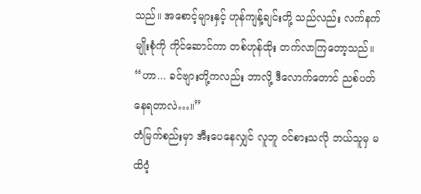သည်။ အစောင့်များနှင့် ဟုန်ကျန့်ချင်းတို့ သည်လည်း လက်နက်မျိုးစုံကို ကိုင်ဆောင်ကာ တစ်ဟုန်ထိုး တက်လာကြတော့သည်။
“ဟာ... ခင်ဗျားတို့ကလည်း ဘာလို့ ဒီလောက်တောင် ညစ်ပတ်နေရတာလဲ…။”
တံမြက်စည်းမှာ အီးပေနေလျှင် လူဘူ ဝင်စားသလို ဘယ်သူမှ မထိဝံ့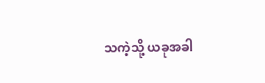သကဲ့သို့ ယခုအခါ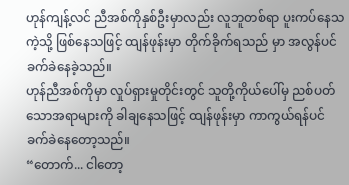ဟုန်ကျန့်လင် ညီအစ်ကိုနှစ်ဦးမှာလည်း လူဘူတစ်ရာ ပူးကပ်နေသကဲ့သို့ ဖြစ်နေသဖြင့် ထျန်ဖုန်းမှာ တိုက်ခိုက်ရသည် မှာ အလွန်ပင် ခက်ခဲနေခဲ့သည်။
ဟုန်ညီအစ်ကိုမှာ လှုပ်ရှားမှုတိုင်းတွင် သူတို့ကိုယ်ပေါ်မှ ညစ်ပတ်သောအရာများကို ခါချနေသဖြင့် ထျန်ဖုန်းမှာ ကာကွယ်ရန်ပင် ခက်ခဲနေတော့သည်။
“တောက်... ငါတော့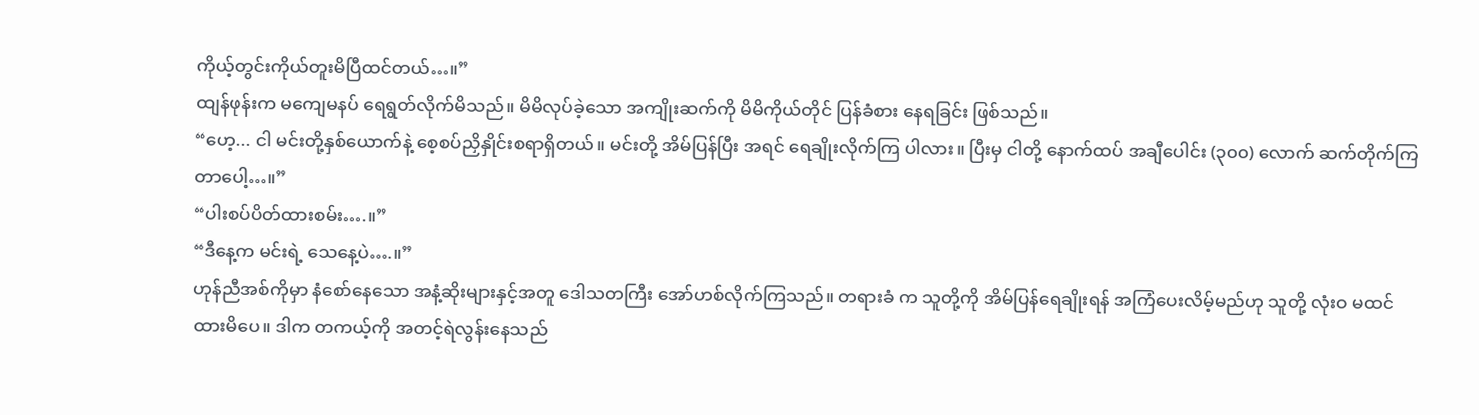ကိုယ့်တွင်းကိုယ်တူးမိပြီထင်တယ်…။”
ထျန်ဖုန်းက မကျေမနပ် ရေရွတ်လိုက်မိသည်။ မိမိလုပ်ခဲ့သော အကျိုးဆက်ကို မိမိကိုယ်တိုင် ပြန်ခံစား နေရခြင်း ဖြစ်သည်။
“ဟေ့... ငါ မင်းတို့နှစ်ယောက်နဲ့ စေ့စပ်ညှိနှိုင်းစရာရှိတယ်။ မင်းတို့ အိမ်ပြန်ပြီး အရင် ရေချိုးလိုက်ကြ ပါလား။ ပြီးမှ ငါတို့ နောက်ထပ် အချီပေါင်း (၃၀၀) လောက် ဆက်တိုက်ကြတာပေါ့…။”
“ပါးစပ်ပိတ်ထားစမ်း….။”
“ဒီနေ့က မင်းရဲ့ သေနေ့ပဲ….။”
ဟုန်ညီအစ်ကိုမှာ နံစော်နေသော အနံ့ဆိုးများနှင့်အတူ ဒေါသတကြီး အော်ဟစ်လိုက်ကြသည်။ တရားခံ က သူတို့ကို အိမ်ပြန်ရေချိုးရန် အကြံပေးလိမ့်မည်ဟု သူတို့ လုံးဝ မထင်ထားမိပေ။ ဒါက တကယ့်ကို အတင့်ရဲလွန်းနေသည်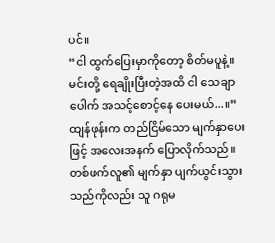ပင်။
“ငါ ထွက်ပြေးမှာကိုတော့ စိတ်မပူနဲ့။ မင်းတို့ ရေချိုးပြီးတဲ့အထိ ငါ သေချာပေါက် အသင့်စောင့်နေ ပေးမယ်...။”
ထျန်ဖုန်းက တည်ငြိမ်သော မျက်နှာပေးဖြင့် အလေးအနက် ပြောလိုက်သည်။ တစ်ဖက်လူ၏ မျက်နှာ ပျက်ယွင်းသွားသည်ကိုလည်း သူ ဂရုမ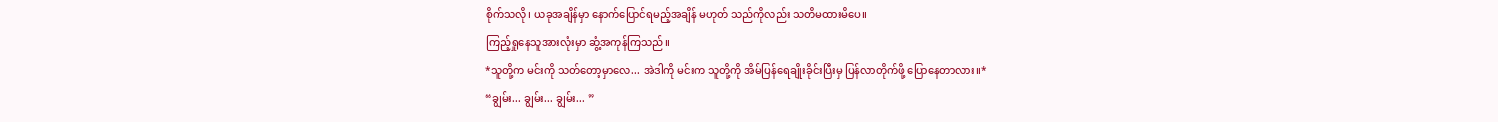စိုက်သလို၊ ယခုအချိန်မှာ နောက်ပြောင်ရမည့်အချိန် မဟုတ် သည်ကိုလည်း သတိမထားမိပေ။
ကြည့်ရှုနေသူအားလုံးမှာ ဆွံ့အကုန်ကြသည်။
*သူတို့က မင်းကို သတ်တော့မှာလေ... အဲဒါကို မင်းက သူတို့ကို အိမ်ပြန်ရေချိုးခိုင်းပြီးမှ ပြန်လာတိုက်ဖို့ ပြောနေတာလား။*
“ချွမ်း... ချွမ်း... ချွမ်း... ”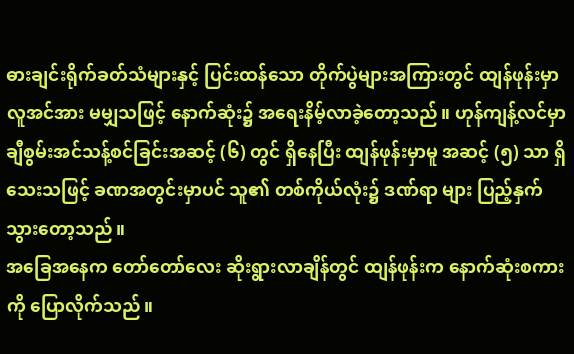ဓားချင်းရိုက်ခတ်သံများနှင့် ပြင်းထန်သော တိုက်ပွဲများအကြားတွင် ထျန်ဖုန်းမှာ လူအင်အား မမျှသဖြင့် နောက်ဆုံး၌ အရေးနိမ့်လာခဲ့တော့သည်။ ဟုန်ကျန့်လင်မှာ ချီစွမ်းအင်သန့်စင်ခြင်းအဆင့် (၆) တွင် ရှိနေပြီး ထျန်ဖုန်းမှာမူ အဆင့် (၅) သာ ရှိသေးသဖြင့် ခဏအတွင်းမှာပင် သူ၏ တစ်ကိုယ်လုံး၌ ဒဏ်ရာ များ ပြည့်နှက်သွားတော့သည်။
အခြေအနေက တော်တော်လေး ဆိုးရွားလာချိန်တွင် ထျန်ဖုန်းက နောက်ဆုံးစကားကို ပြောလိုက်သည်။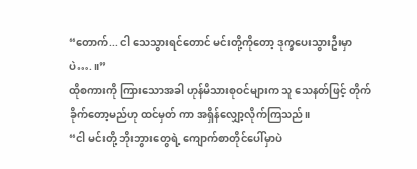“တောက်... ငါ သေသွားရင်တောင် မင်းတို့ကိုတော့ ဒုက္ခပေးသွားဦးမှာပဲ….။”
ထိုစကားကို ကြားသောအခါ ဟုန်မိသားစုဝင်များက သူ သေနတ်ဖြင့် တိုက်ခိုက်တော့မည်ဟု ထင်မှတ် ကာ အရှိန်လျှော့လိုက်ကြသည်။
“ငါ မင်းတို့ ဘိုးဘွားတွေရဲ့ ကျောက်စာတိုင်ပေါ်မှာပဲ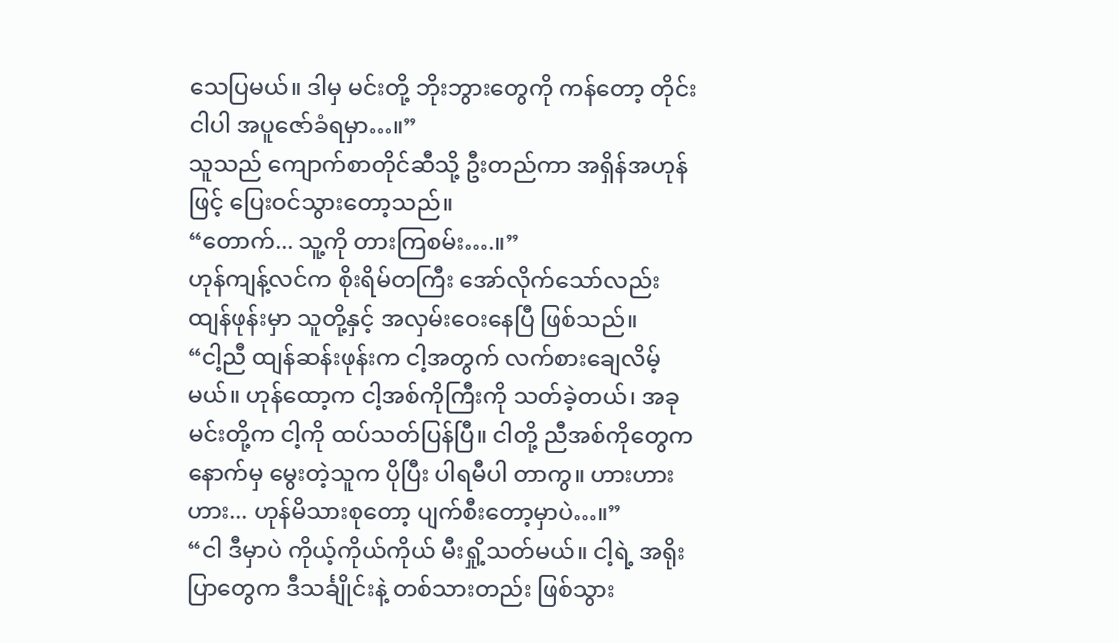သေပြမယ်။ ဒါမှ မင်းတို့ ဘိုးဘွားတွေကို ကန်တော့ တိုင်း ငါပါ အပူဇော်ခံရမှာ…။”
သူသည် ကျောက်စာတိုင်ဆီသို့ ဦးတည်ကာ အရှိန်အဟုန်ဖြင့် ပြေးဝင်သွားတော့သည်။
“တောက်... သူ့ကို တားကြစမ်း….။”
ဟုန်ကျန့်လင်က စိုးရိမ်တကြီး အော်လိုက်သော်လည်း ထျန်ဖုန်းမှာ သူတို့နှင့် အလှမ်းဝေးနေပြီ ဖြစ်သည်။
“ငါ့ညီ ထျန်ဆန်းဖုန်းက ငါ့အတွက် လက်စားချေလိမ့်မယ်။ ဟုန်ထော့က ငါ့အစ်ကိုကြီးကို သတ်ခဲ့တယ်၊ အခု မင်းတို့က ငါ့ကို ထပ်သတ်ပြန်ပြီ။ ငါတို့ ညီအစ်ကိုတွေက နောက်မှ မွေးတဲ့သူက ပိုပြီး ပါရမီပါ တာကွ။ ဟားဟားဟား... ဟုန်မိသားစုတော့ ပျက်စီးတော့မှာပဲ…။”
“ငါ ဒီမှာပဲ ကိုယ့်ကိုယ်ကိုယ် မီးရှို့သတ်မယ်။ ငါ့ရဲ့ အရိုးပြာတွေက ဒီသင်္ချိုင်းနဲ့ တစ်သားတည်း ဖြစ်သွား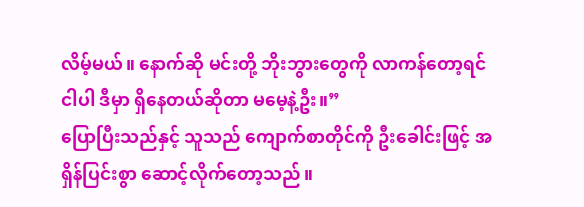လိမ့်မယ်။ နောက်ဆို မင်းတို့ ဘိုးဘွားတွေကို လာကန်တော့ရင် ငါပါ ဒီမှာ ရှိနေတယ်ဆိုတာ မမေ့နဲ့ဦး။”
ပြောပြီးသည်နှင့် သူသည် ကျောက်စာတိုင်ကို ဦးခေါင်းဖြင့် အရှိန်ပြင်းစွာ ဆောင့်လိုက်တော့သည်။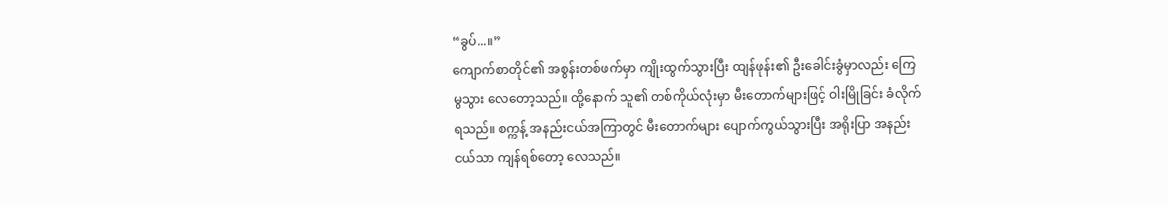“ခွပ်...။”
ကျောက်စာတိုင်၏ အစွန်းတစ်ဖက်မှာ ကျိုးထွက်သွားပြီး ထျန်ဖုန်း၏ ဦးခေါင်းခွံမှာလည်း ကြေမွသွား လေတော့သည်။ ထို့နောက် သူ၏ တစ်ကိုယ်လုံးမှာ မီးတောက်များဖြင့် ဝါးမြိုခြင်း ခံလိုက်ရသည်။ စက္ကန့် အနည်းငယ်အကြာတွင် မီးတောက်များ ပျောက်ကွယ်သွားပြီး အရိုးပြာ အနည်းငယ်သာ ကျန်ရစ်တော့ လေသည်။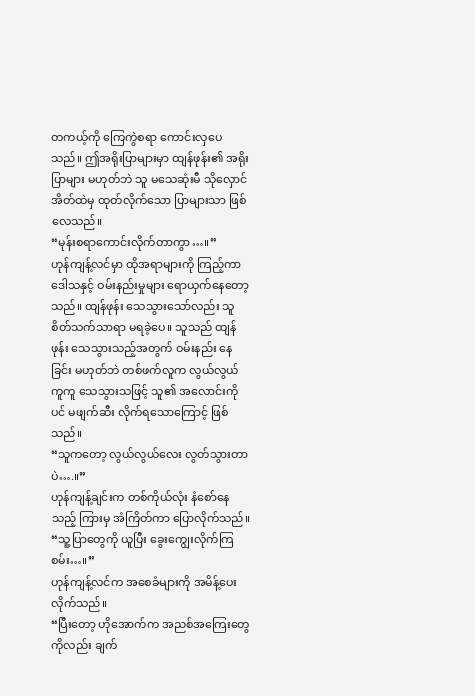တကယ့်ကို ကြေကွဲစရာ ကောင်းလှပေသည်။ ဤအရိုးပြာများမှာ ထျန်ဖုန်း၏ အရိုးပြာများ မဟုတ်ဘဲ သူ မသေဆုံးမီ သိုလှောင်အိတ်ထဲမှ ထုတ်လိုက်သော ပြာများသာ ဖြစ်လေသည်။
“မုန်းစရာကောင်းလိုက်တာကွာ…။”
ဟုန်ကျန့်လင်မှာ ထိုအရာများကို ကြည့်ကာ ဒေါသနှင့် ဝမ်းနည်းမှုများ ရောယှက်နေတော့သည်။ ထျန်ဖုန်း သေသွားသော်လည်း သူ စိတ်သက်သာရာ မရခဲ့ပေ။ သူသည် ထျန်ဖုန်း သေသွားသည့်အတွက် ဝမ်းနည်း နေခြင်း မဟုတ်ဘဲ တစ်ဖက်လူက လွယ်လွယ်ကူကူ သေသွားသဖြင့် သူ၏ အလောင်းကိုပင် မဖျက်ဆီး လိုက်ရသောကြောင့် ဖြစ်သည်။
“သူကတော့ လွယ်လွယ်လေး လွတ်သွားတာပဲ….။”
ဟုန်ကျန့်ချင်းက တစ်ကိုယ်လုံး နံစော်နေသည့် ကြားမှ အံကြိတ်ကာ ပြောလိုက်သည်။
“သူ့ပြာတွေကို ယူပြီး ခွေးကျွေးလိုက်ကြစမ်း…။”
ဟုန်ကျန့်လင်က အစေခံများကို အမိန့်ပေးလိုက်သည်။
“ပြီးတော့ ဟိုအောက်က အညစ်အကြေးတွေကိုလည်း ချက်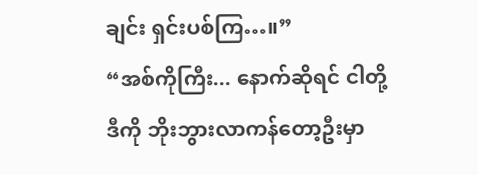ချင်း ရှင်းပစ်ကြ…။”
“အစ်ကိုကြီး... နောက်ဆိုရင် ငါတို့ ဒီကို ဘိုးဘွားလာကန်တော့ဦးမှာ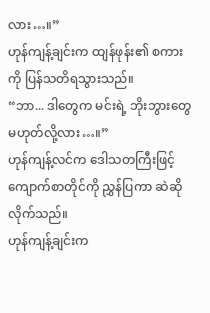လား…။”
ဟုန်ကျန့်ချင်းက ထျန်ဖုန်း၏ စကားကို ပြန်သတိရသွားသည်။
“ဘာ... ဒါတွေက မင်းရဲ့ ဘိုးဘွားတွေ မဟုတ်လို့လား…။”
ဟုန်ကျန့်လင်က ဒေါသတကြီးဖြင့် ကျောက်စာတိုင်ကို ညွှန်ပြကာ ဆဲဆိုလိုက်သည်။
ဟုန်ကျန့်ချင်းက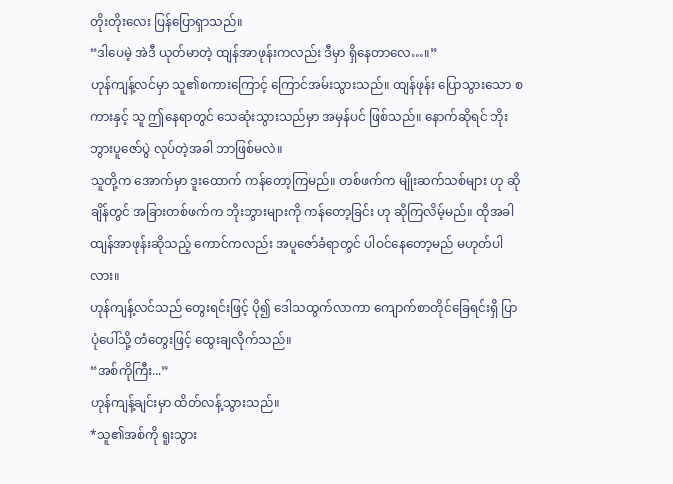တိုးတိုးလေး ပြန်ပြောရှာသည်။
“ဒါပေမဲ့ အဲဒီ ယုတ်မာတဲ့ ထျန်အာဖုန်းကလည်း ဒီမှာ ရှိနေတာလေ…။”
ဟုန်ကျန့်လင်မှာ သူ၏စကားကြောင့် ကြောင်အမ်းသွားသည်။ ထျန်ဖုန်း ပြောသွားသော စကားနှင့် သူ ဤနေရာတွင် သေဆုံးသွားသည်မှာ အမှန်ပင် ဖြစ်သည်။ နောက်ဆိုရင် ဘိုးဘွားပူဇော်ပွဲ လုပ်တဲ့အခါ ဘာဖြစ်မလဲ။
သူတို့က အောက်မှာ ဒူးထောက် ကန်တော့ကြမည်။ တစ်ဖက်က မျိုးဆက်သစ်များ ဟု ဆိုချိန်တွင် အခြားတစ်ဖက်က ဘိုးဘွားများကို ကန်တော့ခြင်း ဟု ဆိုကြလိမ့်မည်။ ထိုအခါ ထျန်အာဖုန်းဆိုသည့် ကောင်ကလည်း အပူဇော်ခံရာတွင် ပါဝင်နေတော့မည် မဟုတ်ပါလား။
ဟုန်ကျန့်လင်သည် တွေးရင်းဖြင့် ပို၍ ဒေါသထွက်လာကာ ကျောက်စာတိုင်ခြေရင်းရှိ ပြာပုံပေါ်သို့ တံတွေးဖြင့် ထွေးချလိုက်သည်။
“အစ်ကိုကြီး...”
ဟုန်ကျန့်ချင်းမှာ ထိတ်လန့်သွားသည်။
*သူ၏အစ်ကို ရူးသွား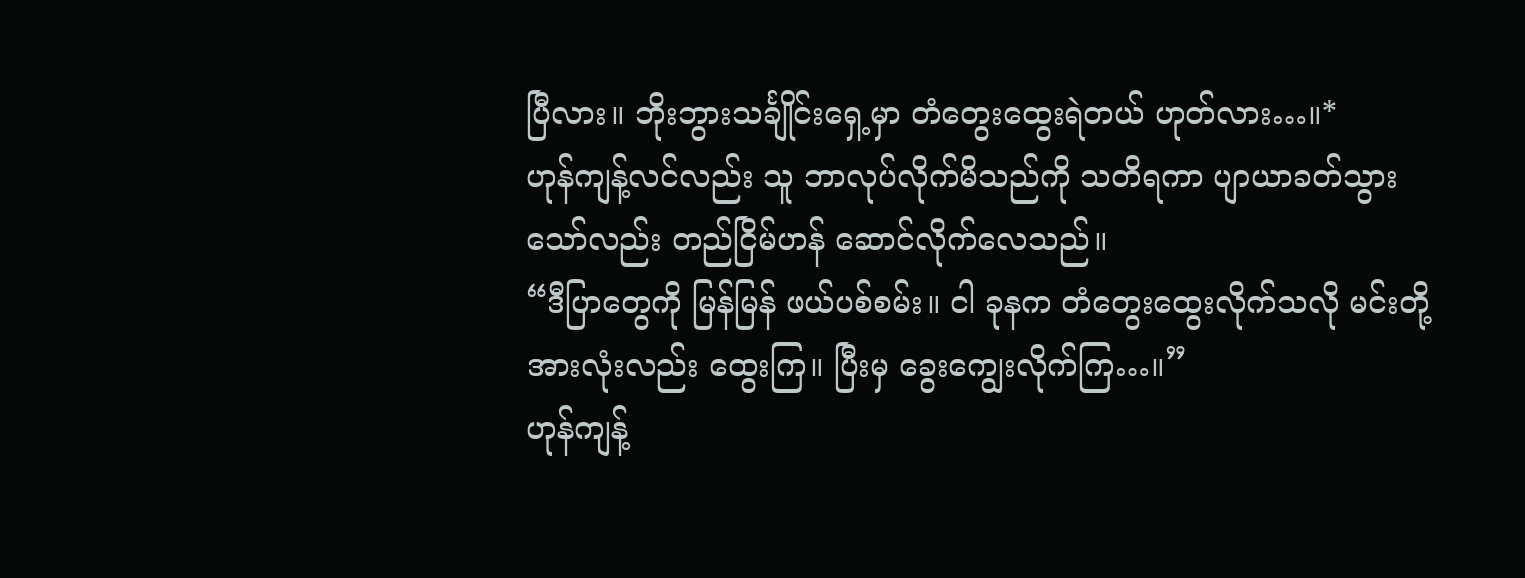ပြီလား။ ဘိုးဘွားသင်္ချိုင်းရှေ့မှာ တံတွေးထွေးရဲတယ် ဟုတ်လား…။*
ဟုန်ကျန့်လင်လည်း သူ ဘာလုပ်လိုက်မိသည်ကို သတိရကာ ပျာယာခတ်သွားသော်လည်း တည်ငြိမ်ဟန် ဆောင်လိုက်လေသည်။
“ဒီပြာတွေကို မြန်မြန် ဖယ်ပစ်စမ်း။ ငါ ခုနက တံတွေးထွေးလိုက်သလို မင်းတို့အားလုံးလည်း ထွေးကြ။ ပြီးမှ ခွေးကျွေးလိုက်ကြ…။”
ဟုန်ကျန့်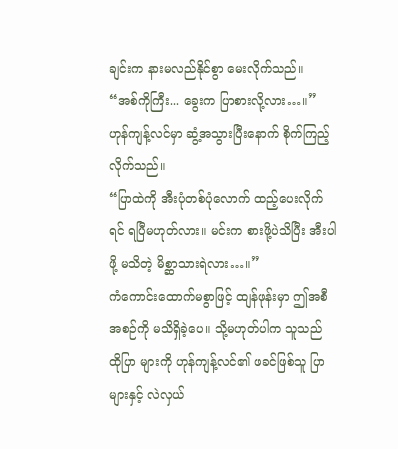ချင်းက နားမလည်နိုင်စွာ မေးလိုက်သည်။
“အစ်ကိုကြီး... ခွေးက ပြာစားလို့လား…။”
ဟုန်ကျန့်လင်မှာ ဆွံ့အသွားပြီးနောက် စိုက်ကြည့်လိုက်သည်။
“ပြာထဲကို အီးပုံတစ်ပုံလောက် ထည့်ပေးလိုက်ရင် ရပြီမဟုတ်လား။ မင်းက စားဖို့ပဲသိပြီး အီးပါဖို့ မသိတဲ့ မိစ္ဆာသားရဲလား…။”
ကံကောင်းထောက်မစွာဖြင့် ထျန်ဖုန်းမှာ ဤအစီအစဉ်ကို မသိရှိခဲ့ပေ။ သို့မဟုတ်ပါက သူသည် ထိုပြာ များကို ဟုန်ကျန့်လင်၏ ဖခင်ဖြစ်သူ ပြာများနှင့် လဲလှယ်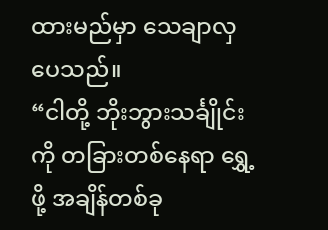ထားမည်မှာ သေချာလှပေသည်။
“ငါတို့ ဘိုးဘွားသင်္ချိုင်းကို တခြားတစ်နေရာ ရွှေ့ဖို့ အချိန်တစ်ခု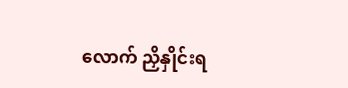လောက် ညှိနှိုင်းရ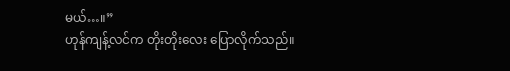မယ်…။”
ဟုန်ကျန့်လင်က တိုးတိုးလေး ပြောလိုက်သည်။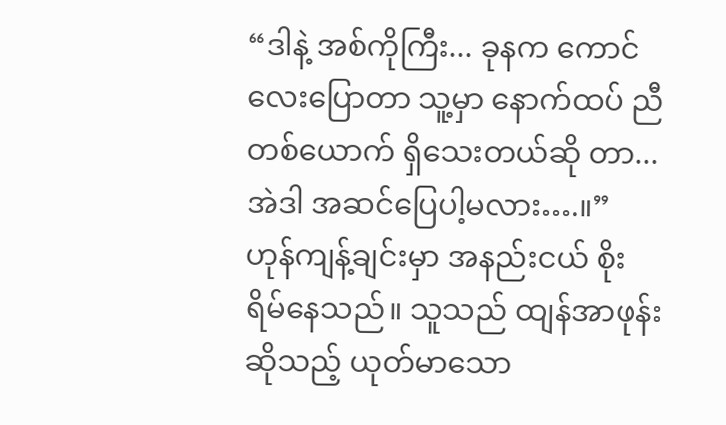“ဒါနဲ့ အစ်ကိုကြီး... ခုနက ကောင်လေးပြောတာ သူ့မှာ နောက်ထပ် ညီတစ်ယောက် ရှိသေးတယ်ဆို တာ... အဲဒါ အဆင်ပြေပါ့မလား….။”
ဟုန်ကျန့်ချင်းမှာ အနည်းငယ် စိုးရိမ်နေသည်။ သူသည် ထျန်အာဖုန်းဆိုသည့် ယုတ်မာသော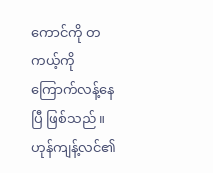ကောင်ကို တကယ့်ကို ကြောက်လန့်နေပြီ ဖြစ်သည်။
ဟုန်ကျန့်လင်၏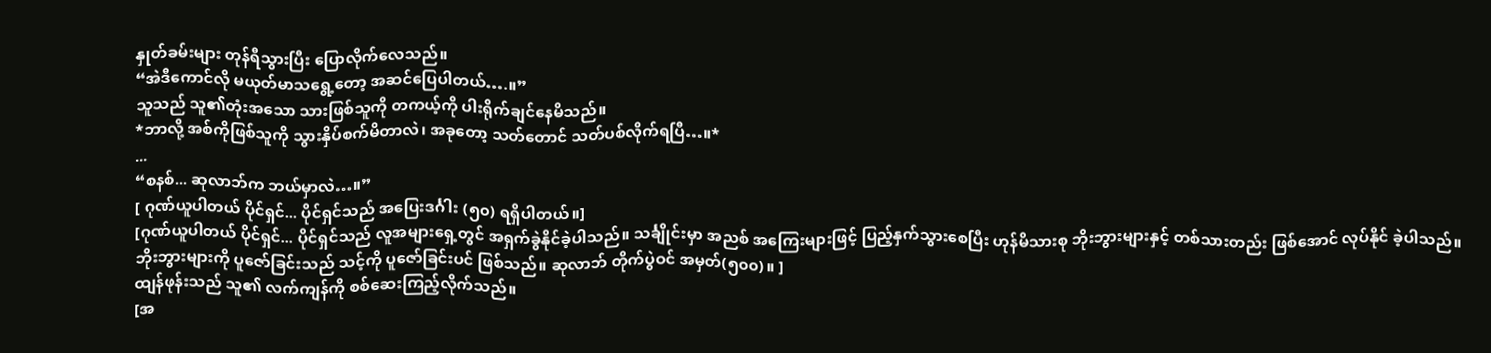နှုတ်ခမ်းများ တုန်ရီသွားပြီး ပြောလိုက်လေသည်။
“အဲဒီကောင်လို မယုတ်မာသရွေ့တော့ အဆင်ပြေပါတယ်….။”
သူသည် သူ၏တုံးအသော သားဖြစ်သူကို တကယ့်ကို ပါးရိုက်ချင်နေမိသည်။
*ဘာလို့ အစ်ကိုဖြစ်သူကို သွားနှိပ်စက်မိတာလဲ၊ အခုတော့ သတ်တောင် သတ်ပစ်လိုက်ရပြီ…။*
...
“စနစ်... ဆုလာဘ်က ဘယ်မှာလဲ…။”
[ ဂုဏ်ယူပါတယ် ပိုင်ရှင်... ပိုင်ရှင်သည် အပြေးဒင်္ဂါး (၅၀) ရရှိပါတယ်။]
[ဂုဏ်ယူပါတယ် ပိုင်ရှင်... ပိုင်ရှင်သည် လူအများရှေ့တွင် အရှက်ခွဲနိုင်ခဲ့ပါသည်။ သင်္ချိုင်းမှာ အညစ် အကြေးများဖြင့် ပြည့်နှက်သွားစေပြီး ဟုန်မိသားစု ဘိုးဘွားများနှင့် တစ်သားတည်း ဖြစ်အောင် လုပ်နိုင် ခဲ့ပါသည်။ ဘိုးဘွားများကို ပူဇော်ခြင်းသည် သင့်ကို ပူဇော်ခြင်းပင် ဖြစ်သည်။ ဆုလာဘ် တိုက်ပွဲဝင် အမှတ်(၅၀၀)။ ]
ထျန်ဖုန်းသည် သူ၏ လက်ကျန်ကို စစ်ဆေးကြည့်လိုက်သည်။
[အ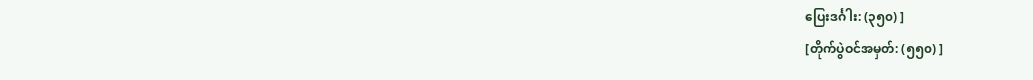ပြေးဒင်္ဂါး: (၃၅၀) ]
[တိုက်ပွဲဝင်အမှတ်: (၅၅၀) ]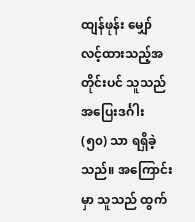ထျန်ဖုန်း မျှော်လင့်ထားသည့်အတိုင်းပင် သူသည် အပြေးဒင်္ဂါး (၅၀) သာ ရရှိခဲ့သည်။ အကြောင်းမှာ သူသည် ထွက်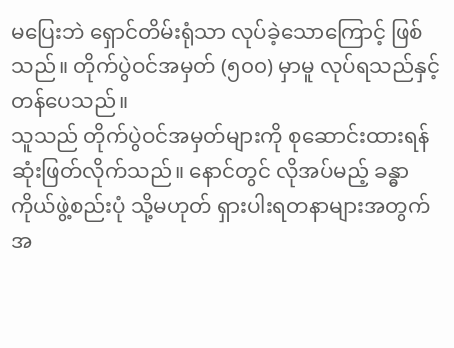မပြေးဘဲ ရှောင်တိမ်းရုံသာ လုပ်ခဲ့သောကြောင့် ဖြစ်သည်။ တိုက်ပွဲဝင်အမှတ် (၅၀၀) မှာမူ လုပ်ရသည်နှင့် တန်ပေသည်။
သူသည် တိုက်ပွဲဝင်အမှတ်များကို စုဆောင်းထားရန် ဆုံးဖြတ်လိုက်သည်။ နောင်တွင် လိုအပ်မည့် ခန္ဓာကိုယ်ဖွဲ့စည်းပုံ သို့မဟုတ် ရှားပါးရတနာများအတွက် အ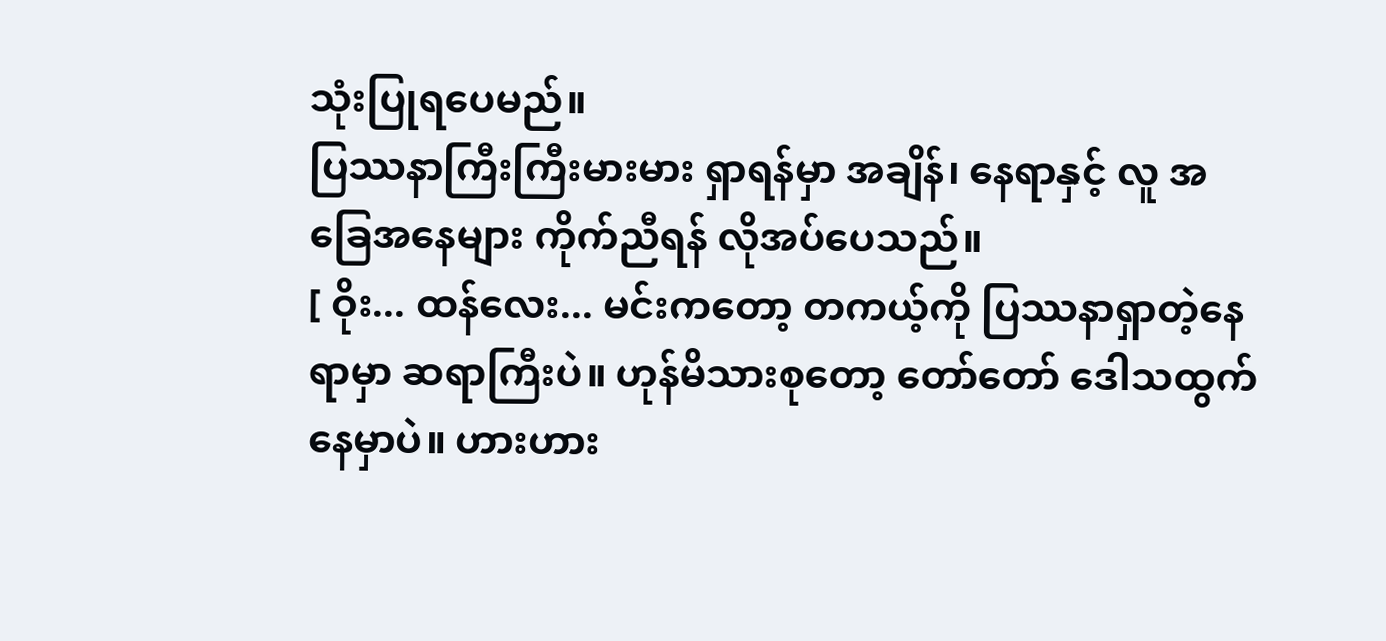သုံးပြုရပေမည်။
ပြဿနာကြီးကြီးမားမား ရှာရန်မှာ အချိန်၊ နေရာနှင့် လူ အခြေအနေများ ကိုက်ညီရန် လိုအပ်ပေသည်။
[ ဝိုး... ထန်လေး... မင်းကတော့ တကယ့်ကို ပြဿနာရှာတဲ့နေရာမှာ ဆရာကြီးပဲ။ ဟုန်မိသားစုတော့ တော်တော် ဒေါသထွက်နေမှာပဲ။ ဟားဟား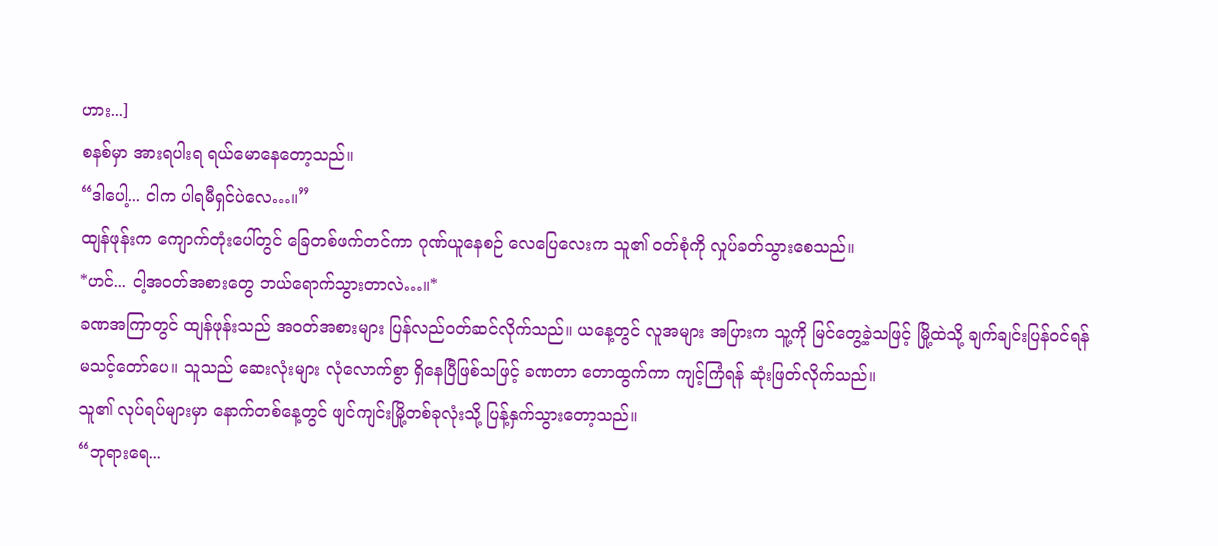ဟား...]
စနစ်မှာ အားရပါးရ ရယ်မောနေတော့သည်။
“ဒါပေါ့... ငါက ပါရမီရှင်ပဲလေ…။”
ထျန်ဖုန်းက ကျောက်တုံးပေါ်တွင် ခြေတစ်ဖက်တင်ကာ ဂုဏ်ယူနေစဉ် လေပြေလေးက သူ၏ ဝတ်စုံကို လှုပ်ခတ်သွားစေသည်။
*ဟင်... ငါ့အဝတ်အစားတွေ ဘယ်ရောက်သွားတာလဲ…။*
ခဏအကြာတွင် ထျန်ဖုန်းသည် အဝတ်အစားများ ပြန်လည်ဝတ်ဆင်လိုက်သည်။ ယနေ့တွင် လူအများ အပြားက သူ့ကို မြင်တွေ့ခဲ့သဖြင့် မြို့ထဲသို့ ချက်ချင်းပြန်ဝင်ရန် မသင့်တော်ပေ။ သူသည် ဆေးလုံးများ လုံလောက်စွာ ရှိနေပြီဖြစ်သဖြင့် ခဏတာ တောထွက်ကာ ကျင့်ကြံရန် ဆုံးဖြတ်လိုက်သည်။
သူ၏ လုပ်ရပ်များမှာ နောက်တစ်နေ့တွင် ဖျင်ကျင်းမြို့တစ်ခုလုံးသို့ ပြန့်နှက်သွားတော့သည်။
“ဘုရားရေ...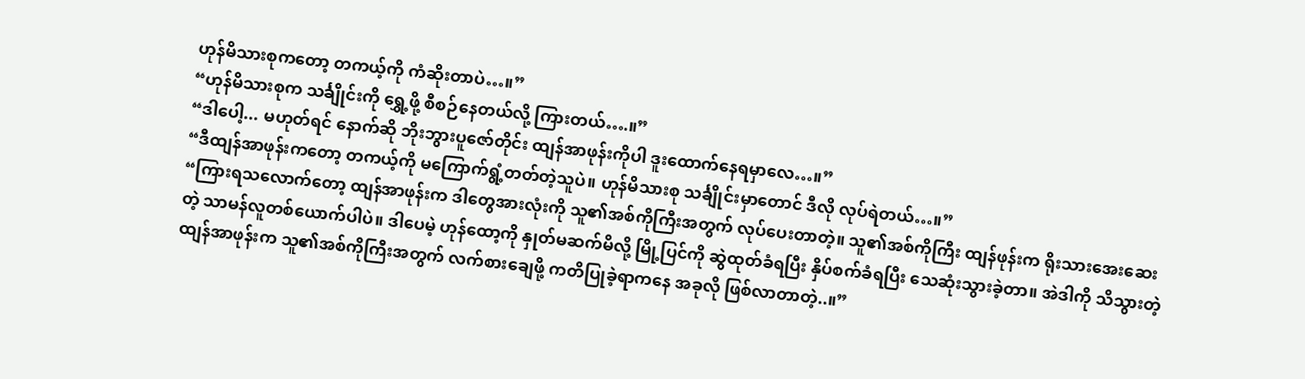ဟုန်မိသားစုကတော့ တကယ့်ကို ကံဆိုးတာပဲ…။”
“ဟုန်မိသားစုက သင်္ချိုင်းကို ရွှေ့ဖို့ စီစဉ်နေတယ်လို့ ကြားတယ်….။”
“ဒါပေါ့... မဟုတ်ရင် နောက်ဆို ဘိုးဘွားပူဇော်တိုင်း ထျန်အာဖုန်းကိုပါ ဒူးထောက်နေရမှာလေ…။”
“ဒီထျန်အာဖုန်းကတော့ တကယ့်ကို မကြောက်ရွံ့တတ်တဲ့သူပဲ။ ဟုန်မိသားစု သင်္ချိုင်းမှာတောင် ဒီလို လုပ်ရဲတယ်…။”
“ကြားရသလောက်တော့ ထျန်အာဖုန်းက ဒါတွေအားလုံးကို သူ၏အစ်ကိုကြီးအတွက် လုပ်ပေးတာတဲ့။ သူ၏အစ်ကိုကြီး ထျန်ဖုန်းက ရိုးသားအေးဆေးတဲ့ သာမန်လူတစ်ယောက်ပါပဲ။ ဒါပေမဲ့ ဟုန်ထော့ကို နှုတ်မဆက်မိလို့ မြို့ပြင်ကို ဆွဲထုတ်ခံရပြီး နှိပ်စက်ခံရပြီး သေဆုံးသွားခဲ့တာ။ အဲဒါကို သိသွားတဲ့ ထျန်အာဖုန်းက သူ၏အစ်ကိုကြီးအတွက် လက်စားချေဖို့ ကတိပြုခဲ့ရာကနေ အခုလို ဖြစ်လာတာတဲ့..။”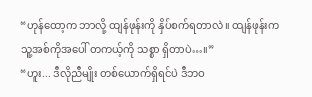“ဟုန်ထော့က ဘာလို့ ထျန်ဖုန်းကို နှိပ်စက်ရတာလဲ။ ထျန်ဖုန်းက သူ့အစ်ကိုအပေါ် တကယ့်ကို သစ္စာ ရှိတာပဲ…။”
“ဟူး... ဒီလိုညီမျိုး တစ်ယောက်ရှိရင်ပဲ ဒီဘဝ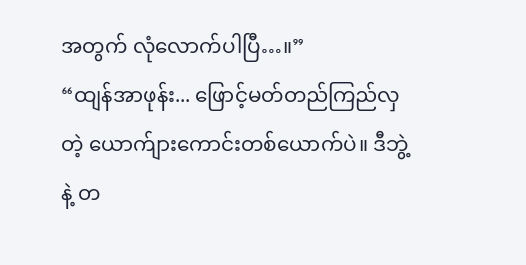အတွက် လုံလောက်ပါပြီ…။”
“ထျန်အာဖုန်း... ဖြောင့်မတ်တည်ကြည်လှတဲ့ ယောက်ျားကောင်းတစ်ယောက်ပဲ။ ဒီဘွဲ့နဲ့ တ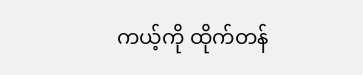ကယ့်ကို ထိုက်တန်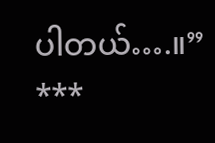ပါတယ်….။”
***